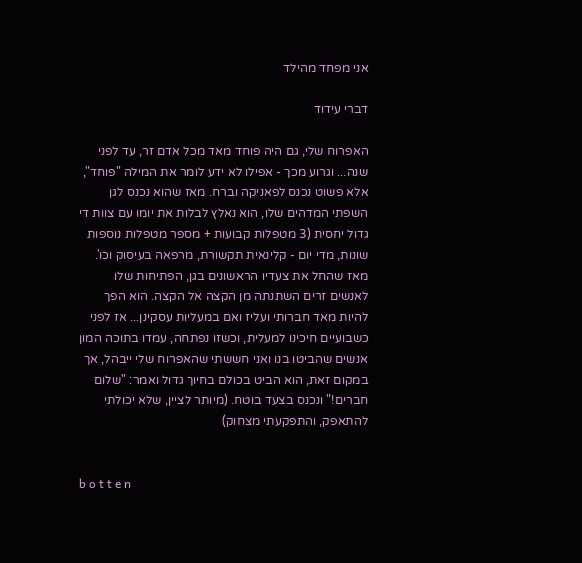אני מפחד מהילד

דברי עידוד

האפרוח שלי, גם היה פוחד מאד מכל אדם זר, עד לפני שנה... וגרוע מכך - אפילו לא ידע לומר את המילה "פוחד", אלא פשוט נכנס לפאניקה וברח. מאז שהוא נכנס לגן השפתי המדהים שלו, הוא נאלץ לבלות את יומו עם צוות די גדול יחסית (3 מטפלות קבועות + מספר מטפלות נוספות שונות, מדי יום - קלינאית תקשורת, מרפאה בעיסוק וכו'. מאז שהחל את צעדיו הראשונים בגן, הפתיחות שלו לאנשים זרים השתנתה מן הקצה אל הקצה. הוא הפך להיות מאד חברותי ועליז ואם במעליות עסקינן... אז לפני כשבועיים חיכינו למעלית, וכשזו נפתחה, עמדו בתוכה המון אנשים שהביטו בנו ואני חששתי שהאפרוח שלי ייבהל, אך במקום זאת, הוא הביט בכולם בחיוך גדול ואמר: "שלום חברים!" ונכנס בצעד בוטח. (מיותר לציין, שלא יכולתי להתאפק, והתפקעתי מצחוק)


b o t t e n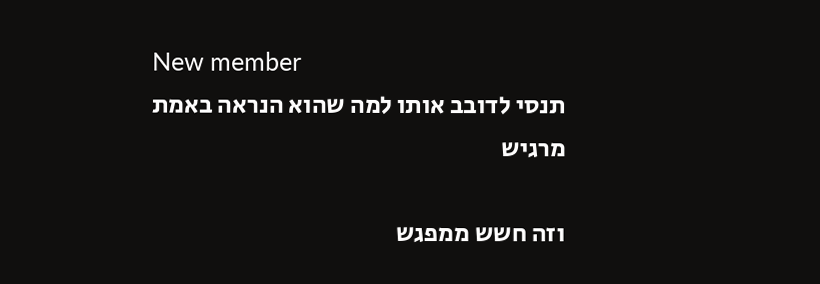New member
תנסי לדובב אותו למה שהוא הנראה באמת מרגיש

וזה חשש ממפגש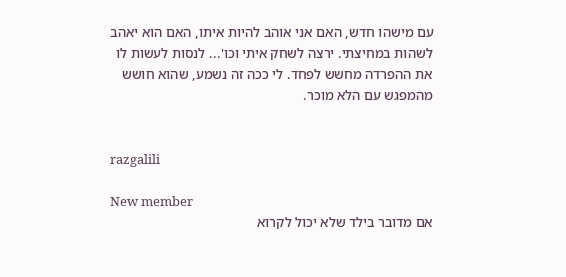עם מישהו חדש, האם אני אוהב להיות איתו, האם הוא יאהב לשהות במחיצתי. ירצה לשחק איתי וכו'... לנסות לעשות לו את ההפרדה מחשש לפחד. לי ככה זה נשמע, שהוא חושש מהמפגש עם הלא מוכר.


razgalili

New member
אם מדובר בילד שלא יכול לקרוא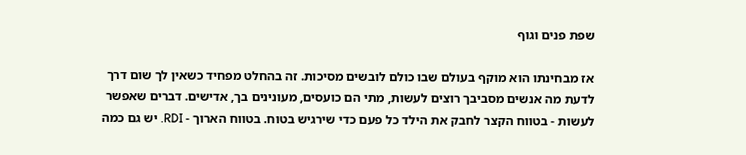שפת פנים וגוף

אז מבחינתו הוא מוקף בעולם שבו כולם לובשים מסיכות. זה בהחלט מפחיד כשאין לך שום דרך לדעת מה אנשים מסביבך רוצים לעשות, מתי הם כועסים, מעונינים בך, אדישים. דברים שאפשר לעשות - בטווח הקצר לחבק את הילד כל פעם כדי שירגיש בטוח. בטווח הארוך - RDI. יש גם כמה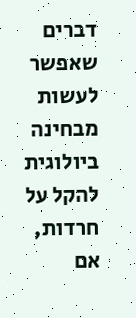דברים שאפשר לעשות מבחינה ביולוגית להקל על חרדות, אם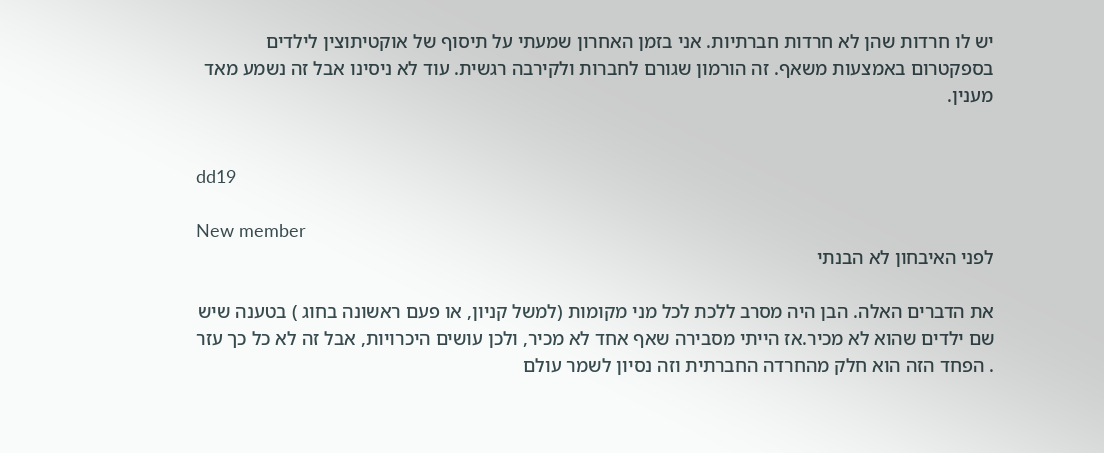יש לו חרדות שהן לא חרדות חברתיות. אני בזמן האחרון שמעתי על תיסוף של אוקטיתוצין לילדים בספקטרום באמצעות משאף. זה הורמון שגורם לחברות ולקירבה רגשית. עוד לא ניסינו אבל זה נשמע מאד מענין.


dd19

New member
לפני האיבחון לא הבנתי

את הדברים האלה. הבן היה מסרב ללכת לכל מני מקומות (למשל קניון, או פעם ראשונה בחוג ) בטענה שיש שם ילדים שהוא לא מכיר.אז הייתי מסבירה שאף אחד לא מכיר, ולכן עושים היכרויות, אבל זה לא כל כך עזר
. הפחד הזה הוא חלק מהחרדה החברתית וזה נסיון לשמר עולם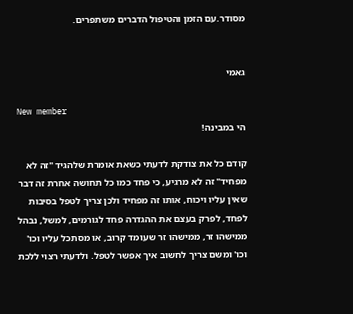מסודר.עם הזמן והטיפול הדברים משתפרים.


גאמי

New member
הי במבינה!

קודם כל את צודקת לדעתי כשאת אומרת שלהגיד "זה לא מפחיד" זה לא מרגיע, כי פחד כמו כל תחושה אחרת זה דבר שאין עליו ויכוח, אותו זה מפחיד ולכן צריך לטפל בסיבות לפחד, לפרק בעצם את ההגדרה פחד לגורמים, למשל, נבהל ממישהו זר, ממישהו זר שעומד קרוב, או מסתכל עליו וכו' וכו' ומשם צריך לחשוב איך אפשר לטפל. ולדעתי רצוי ללכת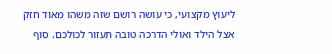ליעוץ מקצועי, כי עושה רושם שזה משהו מאוד חזק אצל הילד ואולי הדרכה טובה תעזור לכולכם. סוף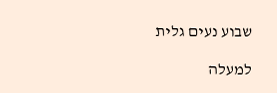שבוע נעים גלית

למעלה